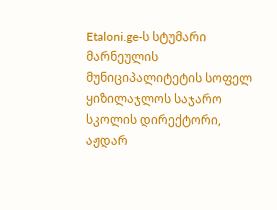Etaloni.ge-ს სტუმარი მარნეულის მუნიციპალიტეტის სოფელ ყიზილაჯლოს საჯარო სკოლის დირექტორი, აჟდარ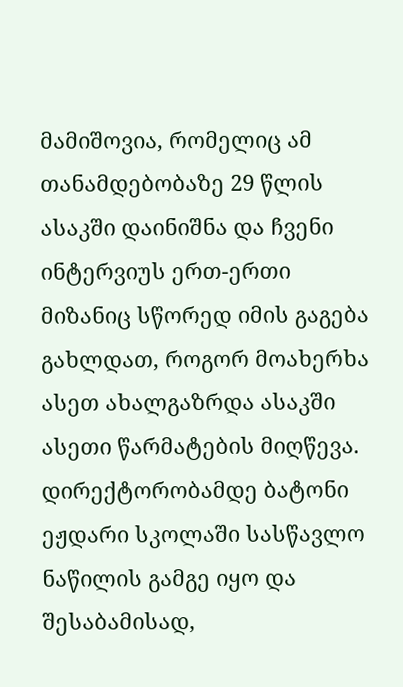მამიშოვია, რომელიც ამ თანამდებობაზე 29 წლის ასაკში დაინიშნა და ჩვენი ინტერვიუს ერთ-ერთი მიზანიც სწორედ იმის გაგება გახლდათ, როგორ მოახერხა ასეთ ახალგაზრდა ასაკში ასეთი წარმატების მიღწევა. დირექტორობამდე ბატონი ეჟდარი სკოლაში სასწავლო ნაწილის გამგე იყო და შესაბამისად,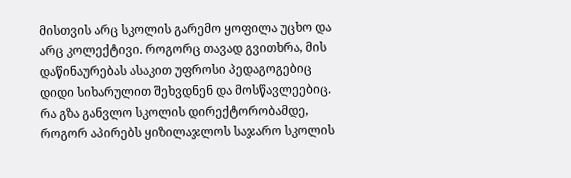მისთვის არც სკოლის გარემო ყოფილა უცხო და არც კოლექტივი. როგორც თავად გვითხრა, მის დაწინაურებას ასაკით უფროსი პედაგოგებიც დიდი სიხარულით შეხვდნენ და მოსწავლეებიც.
რა გზა განვლო სკოლის დირექტორობამდე, როგორ აპირებს ყიზილაჯლოს საჯარო სკოლის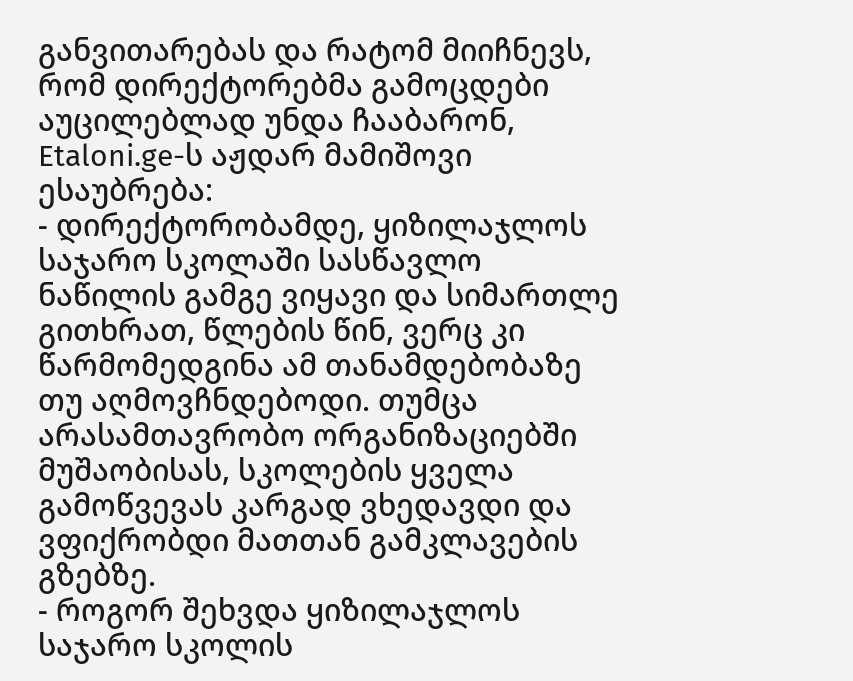განვითარებას და რატომ მიიჩნევს, რომ დირექტორებმა გამოცდები აუცილებლად უნდა ჩააბარონ, Etaloni.ge-ს აჟდარ მამიშოვი ესაუბრება:
- დირექტორობამდე, ყიზილაჯლოს საჯარო სკოლაში სასწავლო ნაწილის გამგე ვიყავი და სიმართლე გითხრათ, წლების წინ, ვერც კი წარმომედგინა ამ თანამდებობაზე თუ აღმოვჩნდებოდი. თუმცა არასამთავრობო ორგანიზაციებში მუშაობისას, სკოლების ყველა გამოწვევას კარგად ვხედავდი და ვფიქრობდი მათთან გამკლავების გზებზე.
- როგორ შეხვდა ყიზილაჯლოს საჯარო სკოლის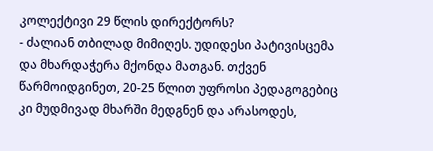კოლექტივი 29 წლის დირექტორს?
- ძალიან თბილად მიმიღეს. უდიდესი პატივისცემა და მხარდაჭერა მქონდა მათგან. თქვენ წარმოიდგინეთ, 20-25 წლით უფროსი პედაგოგებიც კი მუდმივად მხარში მედგნენ და არასოდეს,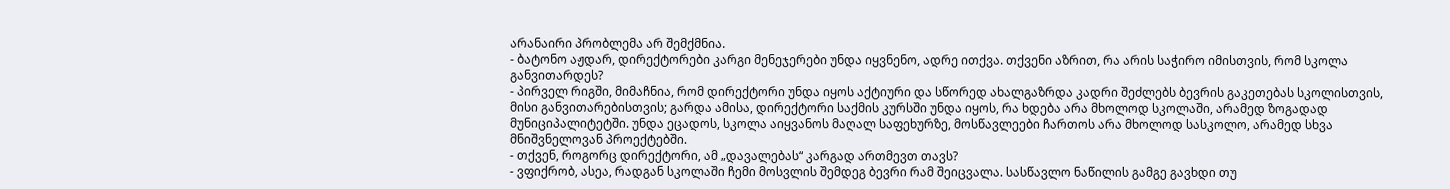არანაირი პრობლემა არ შემქმნია.
- ბატონო აჟდარ, დირექტორები კარგი მენეჯერები უნდა იყვნენო, ადრე ითქვა. თქვენი აზრით, რა არის საჭირო იმისთვის, რომ სკოლა განვითარდეს?
- პირველ რიგში, მიმაჩნია, რომ დირექტორი უნდა იყოს აქტიური და სწორედ ახალგაზრდა კადრი შეძლებს ბევრის გაკეთებას სკოლისთვის, მისი განვითარებისთვის; გარდა ამისა, დირექტორი საქმის კურსში უნდა იყოს, რა ხდება არა მხოლოდ სკოლაში, არამედ ზოგადად მუნიციპალიტეტში. უნდა ეცადოს, სკოლა აიყვანოს მაღალ საფეხურზე, მოსწავლეები ჩართოს არა მხოლოდ სასკოლო, არამედ სხვა მნიშვნელოვან პროექტებში.
- თქვენ, როგორც დირექტორი, ამ „დავალებას“ კარგად ართმევთ თავს?
- ვფიქრობ, ასეა, რადგან სკოლაში ჩემი მოსვლის შემდეგ ბევრი რამ შეიცვალა. სასწავლო ნაწილის გამგე გავხდი თუ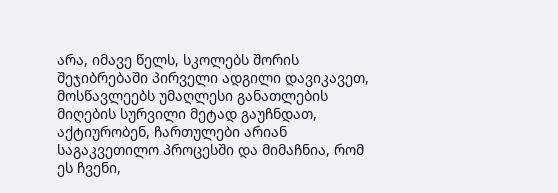არა, იმავე წელს, სკოლებს შორის შეჯიბრებაში პირველი ადგილი დავიკავეთ, მოსწავლეებს უმაღლესი განათლების მიღების სურვილი მეტად გაუჩნდათ, აქტიურობენ, ჩართულები არიან საგაკვეთილო პროცესში და მიმაჩნია, რომ ეს ჩვენი,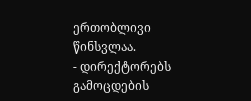ერთობლივი წინსვლაა.
- დირექტორებს გამოცდების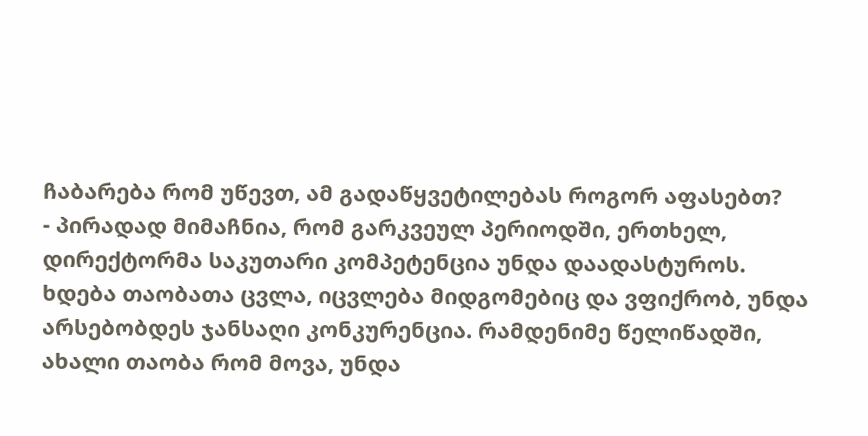ჩაბარება რომ უწევთ, ამ გადაწყვეტილებას როგორ აფასებთ?
- პირადად მიმაჩნია, რომ გარკვეულ პერიოდში, ერთხელ, დირექტორმა საკუთარი კომპეტენცია უნდა დაადასტუროს. ხდება თაობათა ცვლა, იცვლება მიდგომებიც და ვფიქრობ, უნდა არსებობდეს ჯანსაღი კონკურენცია. რამდენიმე წელიწადში, ახალი თაობა რომ მოვა, უნდა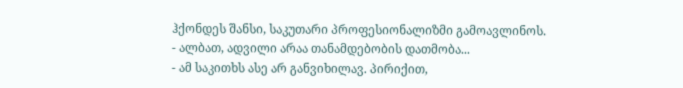ჰქონდეს შანსი, საკუთარი პროფესიონალიზმი გამოავლინოს.
- ალბათ, ადვილი არაა თანამდებობის დათმობა...
- ამ საკითხს ასე არ განვიხილავ. პირიქით,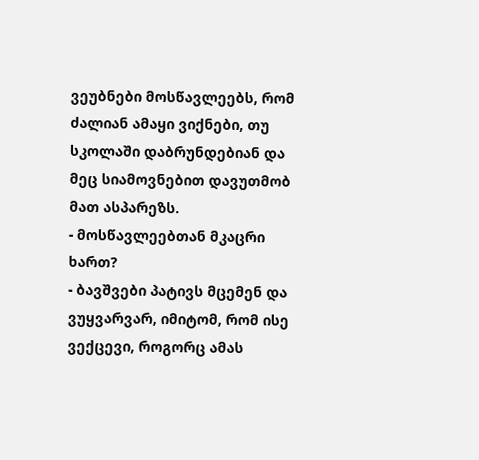ვეუბნები მოსწავლეებს, რომ ძალიან ამაყი ვიქნები, თუ სკოლაში დაბრუნდებიან და მეც სიამოვნებით დავუთმობ მათ ასპარეზს.
- მოსწავლეებთან მკაცრი ხართ?
- ბავშვები პატივს მცემენ და ვუყვარვარ, იმიტომ, რომ ისე ვექცევი, როგორც ამას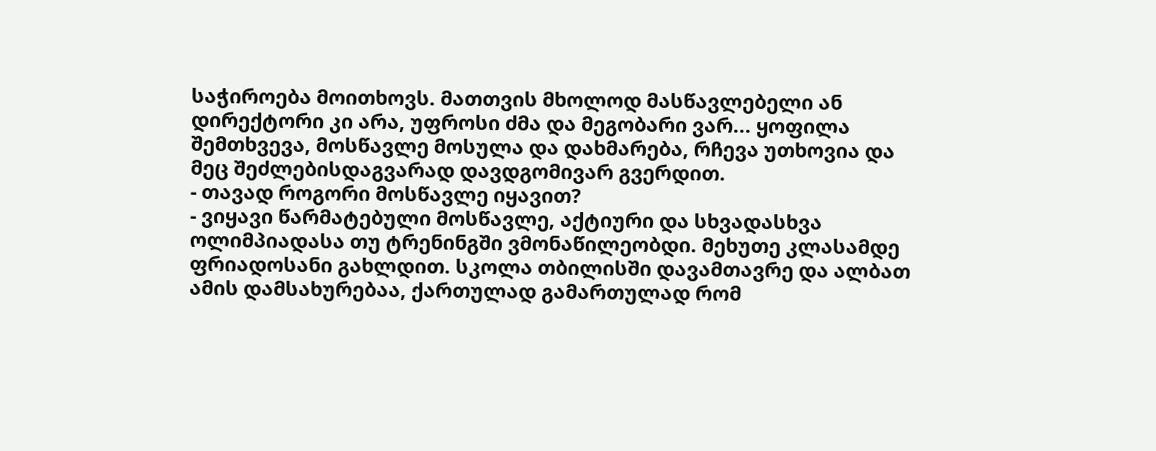საჭიროება მოითხოვს. მათთვის მხოლოდ მასწავლებელი ან დირექტორი კი არა, უფროსი ძმა და მეგობარი ვარ... ყოფილა შემთხვევა, მოსწავლე მოსულა და დახმარება, რჩევა უთხოვია და მეც შეძლებისდაგვარად დავდგომივარ გვერდით.
- თავად როგორი მოსწავლე იყავით?
- ვიყავი წარმატებული მოსწავლე, აქტიური და სხვადასხვა ოლიმპიადასა თუ ტრენინგში ვმონაწილეობდი. მეხუთე კლასამდე ფრიადოსანი გახლდით. სკოლა თბილისში დავამთავრე და ალბათ ამის დამსახურებაა, ქართულად გამართულად რომ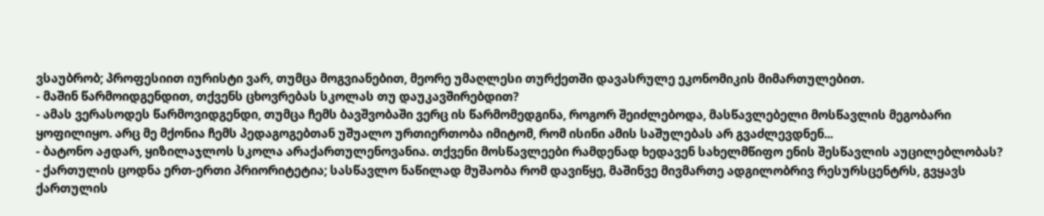ვსაუბრობ; პროფესიით იურისტი ვარ, თუმცა მოგვიანებით, მეორე უმაღლესი თურქეთში დავასრულე ეკონომიკის მიმართულებით.
- მაშინ წარმოიდგენდით, თქვენს ცხოვრებას სკოლას თუ დაუკავშირებდით?
- ამას ვერასოდეს წარმოვიდგენდი, თუმცა ჩემს ბავშვობაში ვერც ის წარმომედგინა, როგორ შეიძლებოდა, მასწავლებელი მოსწავლის მეგობარი ყოფილიყო. არც მე მქონია ჩემს პედაგოგებთან უშუალო ურთიერთობა იმიტომ, რომ ისინი ამის საშულებას არ გვაძლევდნენ...
- ბატონო აჟდარ, ყიზილაჯლოს სკოლა არაქართულენოვანია. თქვენი მოსწავლეები რამდენად ხედავენ სახელმწიფო ენის შესწავლის აუცილებლობას?
- ქართულის ცოდნა ერთ-ერთი პრიორიტეტია; სასწავლო ნაწილად მუშაობა რომ დავიწყე, მაშინვე მივმართე ადგილობრივ რესურსცენტრს, გვყავს ქართულის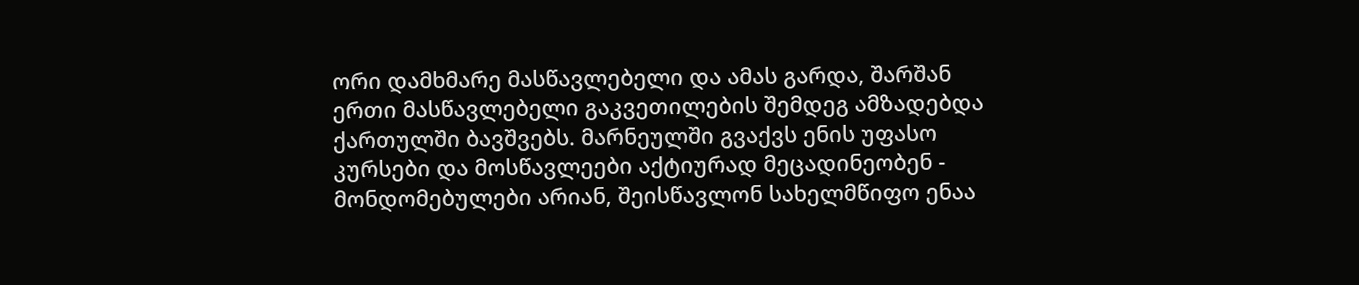ორი დამხმარე მასწავლებელი და ამას გარდა, შარშან ერთი მასწავლებელი გაკვეთილების შემდეგ ამზადებდა ქართულში ბავშვებს. მარნეულში გვაქვს ენის უფასო კურსები და მოსწავლეები აქტიურად მეცადინეობენ - მონდომებულები არიან, შეისწავლონ სახელმწიფო ენაა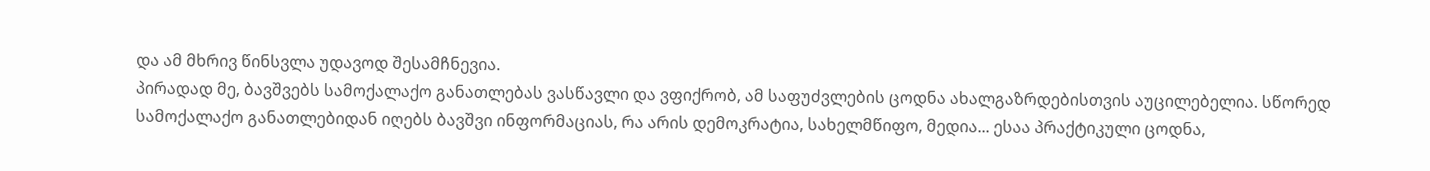და ამ მხრივ წინსვლა უდავოდ შესამჩნევია.
პირადად მე, ბავშვებს სამოქალაქო განათლებას ვასწავლი და ვფიქრობ, ამ საფუძვლების ცოდნა ახალგაზრდებისთვის აუცილებელია. სწორედ სამოქალაქო განათლებიდან იღებს ბავშვი ინფორმაციას, რა არის დემოკრატია, სახელმწიფო, მედია... ესაა პრაქტიკული ცოდნა,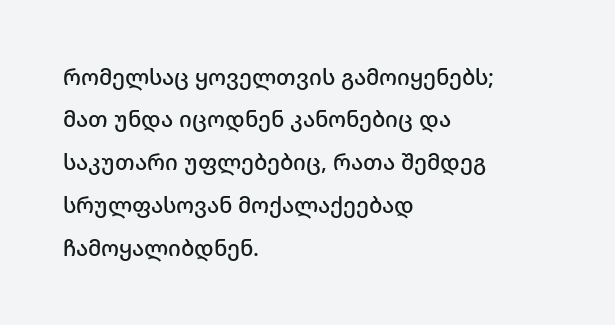რომელსაც ყოველთვის გამოიყენებს; მათ უნდა იცოდნენ კანონებიც და საკუთარი უფლებებიც, რათა შემდეგ სრულფასოვან მოქალაქეებად ჩამოყალიბდნენ.